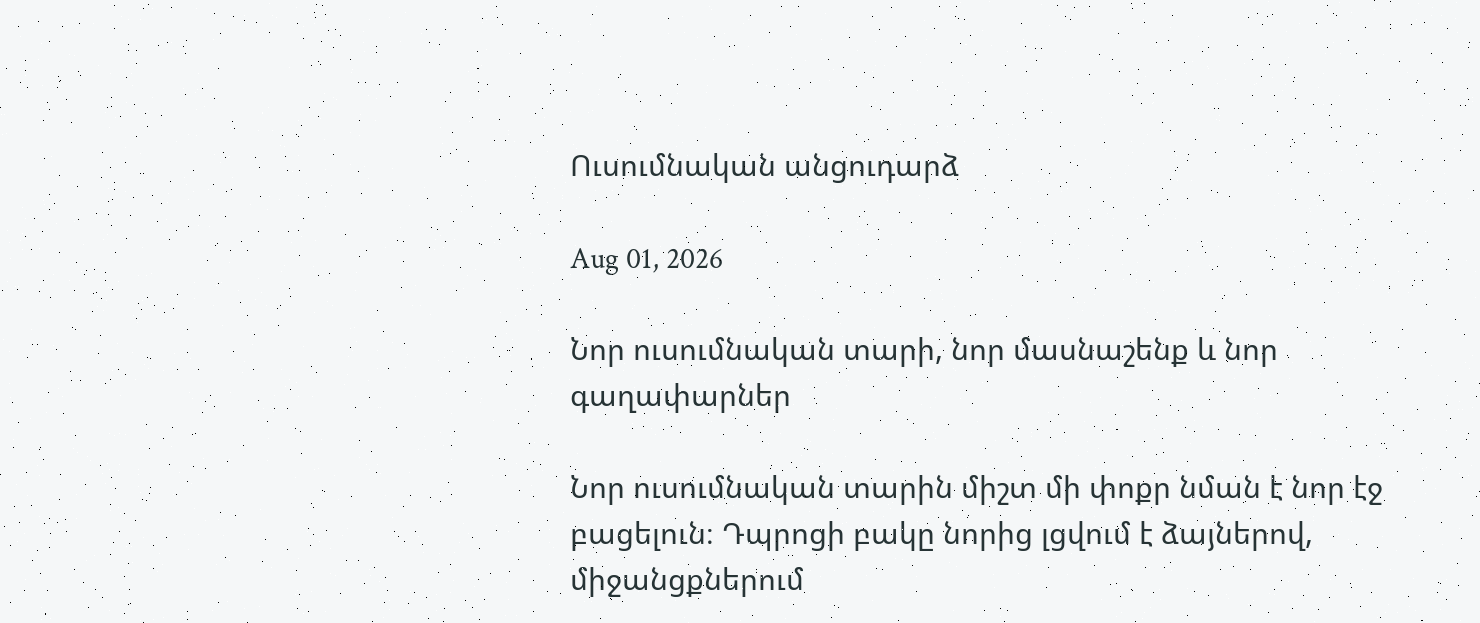Ուսումնական անցուդարձ

Aug 01, 2026

Նոր ուսումնական տարի, նոր մասնաշենք և նոր գաղափարներ

Նոր ուսումնական տարին միշտ մի փոքր նման է նոր էջ բացելուն։ Դպրոցի բակը նորից լցվում է ձայներով, միջանցքներում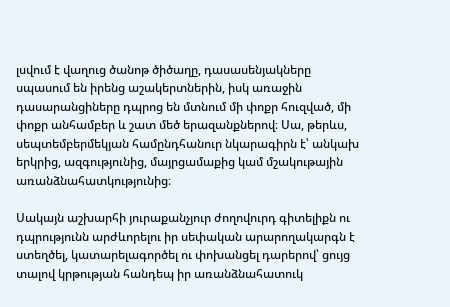լսվում է վաղուց ծանոթ ծիծաղը, դասասենյակները սպասում են իրենց աշակերտներին, իսկ առաջին դասարանցիները դպրոց են մտնում մի փոքր հուզված, մի փոքր անհամբեր և շատ մեծ երազանքներով։ Սա, թերևս, սեպտեմբերմեկյան համընդհանուր նկարագիրն է՝ անկախ երկրից, ազգությունից, մայրցամաքից կամ մշակութային առանձնահատկությունից։

Սակայն աշխարհի յուրաքանչյուր ժողովուրդ գիտելիքն ու դպրությունն արժևորելու իր սեփական արարողակարգն է ստեղծել, կատարելագործել ու փոխանցել դարերով՝ ցույց տալով կրթության հանդեպ իր առանձնահատուկ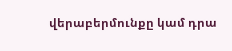վերաբերմունքը կամ դրա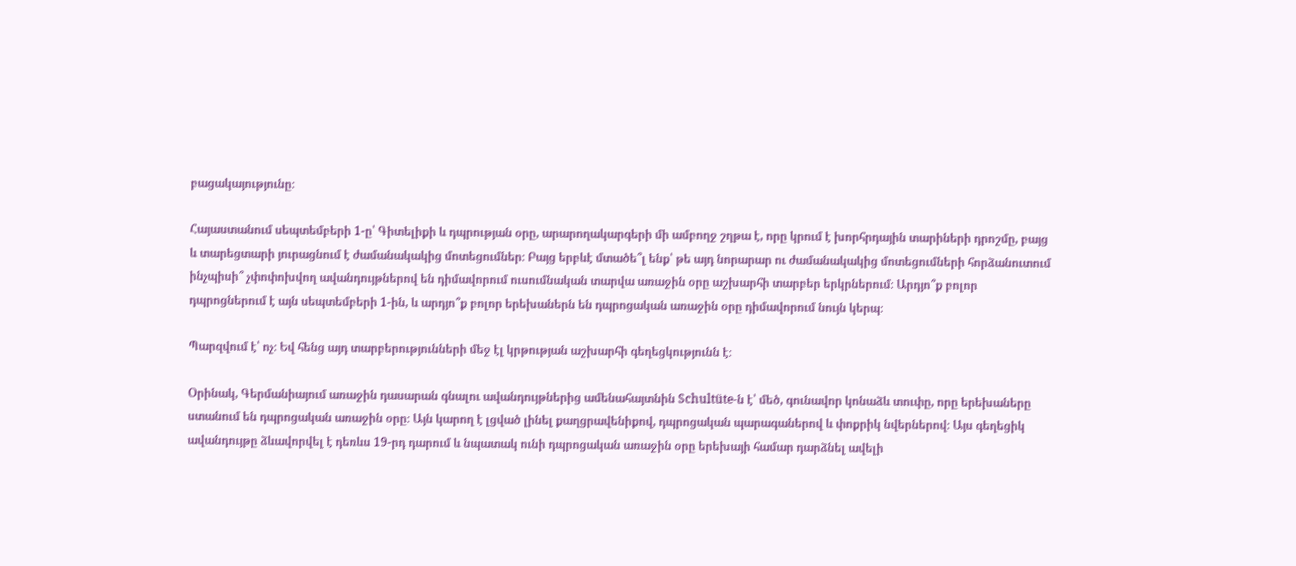բացակայությունը։

Հայաստանում սեպտեմբերի 1-ը՝ Գիտելիքի և դպրության օրը, արարողակարգերի մի ամբողջ շղթա է, որը կրում է խորհրդային տարիների դրոշմը, բայց և տարեցտարի յուրացնում է ժամանակակից մոտեցումներ։ Բայց երբևէ մտածե՞լ ենք՝ թե այդ նորարար ու ժամանակակից մոտեցումների հորձանուտում ինչպիսի՞ չփոփոխվող ավանդույթներով են դիմավորում ուսումնական տարվա առաջին օրը աշխարհի տարբեր երկրներում։ Արդյո՞ք բոլոր դպրոցներում է այն սեպտեմբերի 1-ին, և արդյո՞ք բոլոր երեխաներն են դպրոցական առաջին օրը դիմավորում նույն կերպ։

Պարզվում է՝ ոչ։ Եվ հենց այդ տարբերությունների մեջ էլ կրթության աշխարհի գեղեցկությունն է։

Օրինակ, Գերմանիայում առաջին դասարան գնալու ավանդույթներից ամենահայտնին Schultüte-ն է՝ մեծ, գունավոր կոնաձև տուփը, որը երեխաները ստանում են դպրոցական առաջին օրը։ Այն կարող է լցված լինել քաղցրավենիքով, դպրոցական պարագաներով և փոքրիկ նվերներով։ Այս գեղեցիկ ավանդույթը ձևավորվել է դեռևս 19-րդ դարում և նպատակ ունի դպրոցական առաջին օրը երեխայի համար դարձնել ավելի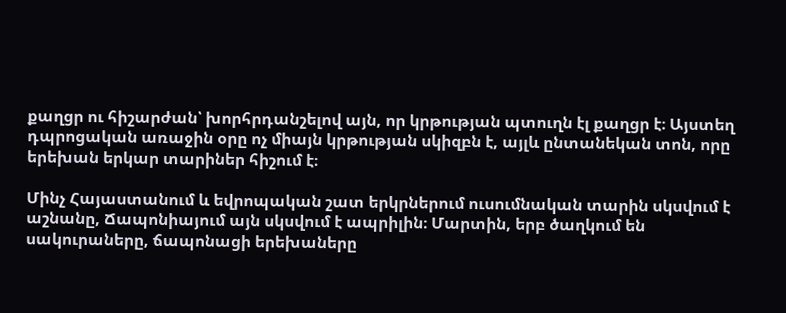քաղցր ու հիշարժան՝ խորհրդանշելով այն, որ կրթության պտուղն էլ քաղցր է։ Այստեղ դպրոցական առաջին օրը ոչ միայն կրթության սկիզբն է, այլև ընտանեկան տոն, որը երեխան երկար տարիներ հիշում է։

Մինչ Հայաստանում և եվրոպական շատ երկրներում ուսումնական տարին սկսվում է աշնանը, Ճապոնիայում այն սկսվում է ապրիլին։ Մարտին, երբ ծաղկում են սակուրաները, ճապոնացի երեխաները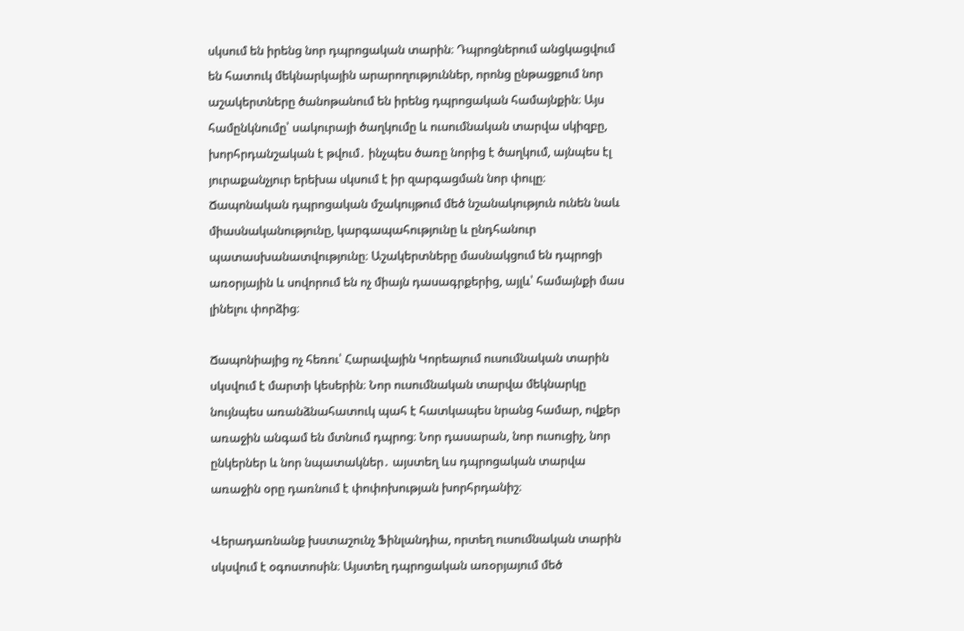սկսում են իրենց նոր դպրոցական տարին։ Դպրոցներում անցկացվում են հատուկ մեկնարկային արարողություններ, որոնց ընթացքում նոր աշակերտները ծանոթանում են իրենց դպրոցական համայնքին։ Այս համընկնումը՝ սակուրայի ծաղկումը և ուսումնական տարվա սկիզբը, խորհրդանշական է թվում․ ինչպես ծառը նորից է ծաղկում, այնպես էլ յուրաքանչյուր երեխա սկսում է իր զարգացման նոր փուլը։ Ճապոնական դպրոցական մշակույթում մեծ նշանակություն ունեն նաև միասնականությունը, կարգապահությունը և ընդհանուր պատասխանատվությունը։ Աշակերտները մասնակցում են դպրոցի առօրյային և սովորում են ոչ միայն դասագրքերից, այլև՝ համայնքի մաս լինելու փորձից։

Ճապոնիայից ոչ հեռու՝ Հարավային Կորեայում ուսումնական տարին սկսվում է մարտի կեսերին։ Նոր ուսումնական տարվա մեկնարկը նույնպես առանձնահատուկ պահ է հատկապես նրանց համար, ովքեր առաջին անգամ են մտնում դպրոց։ Նոր դասարան, նոր ուսուցիչ, նոր ընկերներ և նոր նպատակներ․ այստեղ ևս դպրոցական տարվա առաջին օրը դառնում է փոփոխության խորհրդանիշ։

Վերադառնանք խստաշունչ Ֆինլանդիա, որտեղ ուսումնական տարին սկսվում է օգոստոսին։ Այստեղ դպրոցական առօրյայում մեծ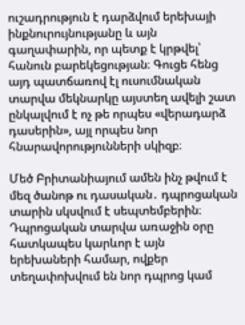ուշադրություն է դարձվում երեխայի ինքնուրույնությանը և այն գաղափարին, որ պետք է կրթվել՝ հանուն բարեկեցության։ Գուցե հենց այդ պատճառով էլ ուսումնական տարվա մեկնարկը այստեղ ավելի շատ ընկալվում է ոչ թե որպես «վերադարձ դասերին», այլ որպես նոր հնարավորությունների սկիզբ։

Մեծ Բրիտանիայում ամեն ինչ թվում է մեզ ծանոթ ու դասական․ դպրոցական տարին սկսվում է սեպտեմբերին։ Դպրոցական տարվա առաջին օրը հատկապես կարևոր է այն երեխաների համար, ովքեր տեղափոխվում են նոր դպրոց կամ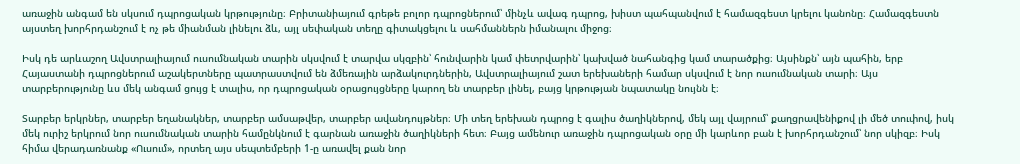առաջին անգամ են սկսում դպրոցական կրթությունը։ Բրիտանիայում գրեթե բոլոր դպրոցներում՝ մինչև ավագ դպրոց, խիստ պահպանվում է համազգեստ կրելու կանոնը։ Համազգեստն այստեղ խորհրդանշում է ոչ թե միանման լինելու ձև, այլ սեփական տեղը գիտակցելու և սահմաններն իմանալու միջոց։

Իսկ դե արևաշող Ավստրալիայում ուսումնական տարին սկսվում է տարվա սկզբին՝ հունվարին կամ փետրվարին՝ կախված նահանգից կամ տարածքից։ Այսինքն՝ այն պահին, երբ Հայաստանի դպրոցներում աշակերտները պատրաստվում են ձմեռային արձակուրդներին, Ավստրալիայում շատ երեխաների համար սկսվում է նոր ուսումնական տարի։ Այս տարբերությունը ևս մեկ անգամ ցույց է տալիս, որ դպրոցական օրացույցները կարող են տարբեր լինել, բայց կրթության նպատակը նույնն է։

Տարբեր երկրներ, տարբեր եղանակներ, տարբեր ամսաթվեր, տարբեր ավանդույթներ։ Մի տեղ երեխան դպրոց է գալիս ծաղիկներով, մեկ այլ վայրում՝ քաղցրավենիքով լի մեծ տուփով, իսկ մեկ ուրիշ երկրում նոր ուսումնական տարին համընկնում է գարնան առաջին ծաղիկների հետ։ Բայց ամենուր առաջին դպրոցական օրը մի կարևոր բան է խորհրդանշում՝ նոր սկիզբ։ Իսկ հիմա վերադառնանք «Ուսում», որտեղ այս սեպտեմբերի 1-ը առավել քան նոր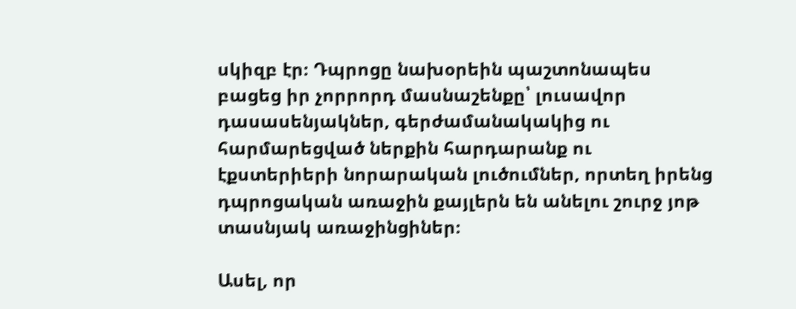սկիզբ էր։ Դպրոցը նախօրեին պաշտոնապես բացեց իր չորրորդ մասնաշենքը՝ լուսավոր դասասենյակներ, գերժամանակակից ու հարմարեցված ներքին հարդարանք ու էքստերիերի նորարական լուծումներ, որտեղ իրենց դպրոցական առաջին քայլերն են անելու շուրջ յոթ տասնյակ առաջինցիներ։

Ասել, որ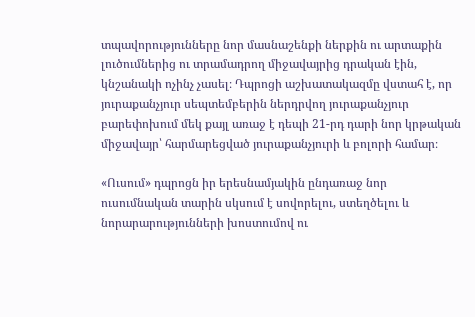տպավորությունները նոր մասնաշենքի ներքին ու արտաքին լուծումներից ու տրամադրող միջավայրից դրական էին, կնշանակի ոչինչ չասել։ Դպրոցի աշխատակազմը վստահ է, որ յուրաքանչյուր սեպտեմբերին ներդրվող յուրաքանչյուր բարեփոխում մեկ քայլ առաջ է դեպի 21-րդ դարի նոր կրթական միջավայր՝ հարմարեցված յուրաքանչյուրի և բոլորի համար։

«Ուսում» դպրոցն իր երեսնամյակին ընդառաջ նոր ուսումնական տարին սկսում է սովորելու, ստեղծելու և նորարարությունների խոստումով ու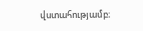վստահությամբ։